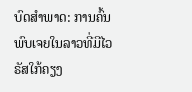ບົດສຳພາດ: ການຄົ້ນພົບເຈຍໃນລາວທີ່ມີໄວຣັສໃກ້ຄຽງ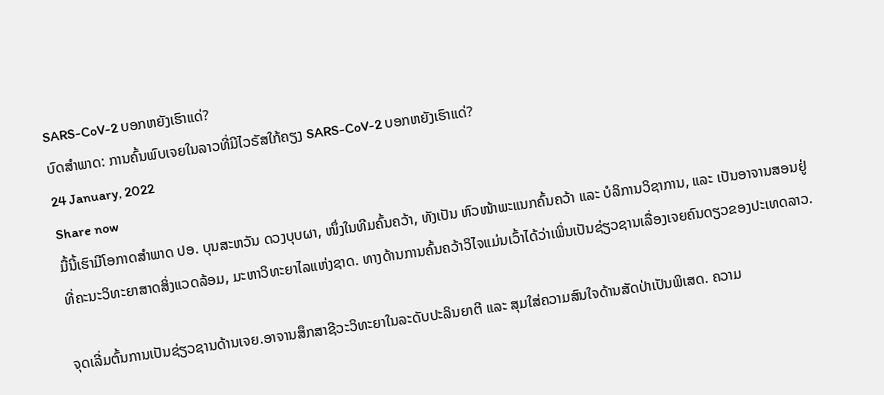SARS-CoV-2 ບອກຫຍັງເຮົາແດ່?
ບົດສຳພາດ: ການຄົ້ນພົບເຈຍໃນລາວທີ່ມີໄວຣັສໃກ້ຄຽງ SARS-CoV-2 ບອກຫຍັງເຮົາແດ່?
24 January, 2022
Share now
ມື້ນີ້ເຮົາມີໂອກາດສຳພາດ ປອ. ບຸນສະຫວັນ ດວງບຸບຜາ, ໜຶ່ງໃນທີມຄົ້ນຄວ້າ, ທັງເປັນ ຫົວໜ້າພະແນກຄົ້ນຄວ້າ ແລະ ບໍລິການວິຊາການ, ແລະ ເປັນອາຈານສອນຢູ່ທີ່ຄະນະວິທະຍາສາດສິ່ງແວດລ້ອມ, ມະຫາວິທະຍາໄລແຫ່ງຊາດ. ທາງດ້ານການຄົ້ນຄວ້າວິໄຈແມ່ນເວົ້າໄດ້ວ່າເພິ່ນເປັນຊ່ຽວຊານເລື່ອງເຈຍຄົນດຽວຂອງປະເທດລາວ.

ຈຸດເລີ່ມຕົ້ນການເປັນຊ່ຽວຊານດ້ານເຈຍ.ອາຈານສຶກສາຊີວະວິທະຍາໃນລະດັບປະລິນຍາຕີ ແລະ ສຸມໃສ່ຄວາມສົນໃຈດ້ານສັດປ່າເປັນພິເສດ. ຄວາມ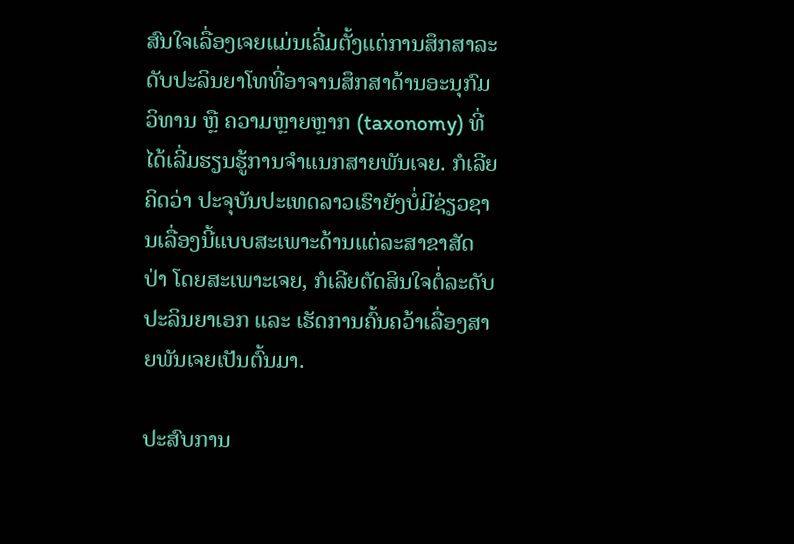ສົນໃຈເລື່ອງເຈຍແມ່ນເລີ່ມຕັ້ງແຕ່ການສຶກສາລະດັບປະລິນຍາໂທທີ່ອາຈານສຶກສາດ້ານອະນຸກົມວິທານ ຫຼື ຄວາມຫຼາຍຫຼາກ (taxonomy) ທີ່ໄດ້ເລີ່ມຮຽນຮູ້ການຈຳແນກສາຍພັນເຈຍ. ກໍເລີຍຄິດວ່າ ປະຈຸບັນປະເທດລາວເຮົາຍັງບໍ່ມີຊ່ຽວຊານເລື່ອງນີ້ແບບສະເພາະດ້ານແຕ່ລະສາຂາສັດປ່າ ໂດຍສະເພາະເຈຍ, ກໍເລີຍຕັດສິນໃຈຕໍ່ລະດັບປະລິນຍາເອກ ແລະ ເຮັດການຄົ້ນຄວ້າເລື່ອງສາຍພັນເຈຍເປັນຕົ້ນມາ.

ປະສົບການ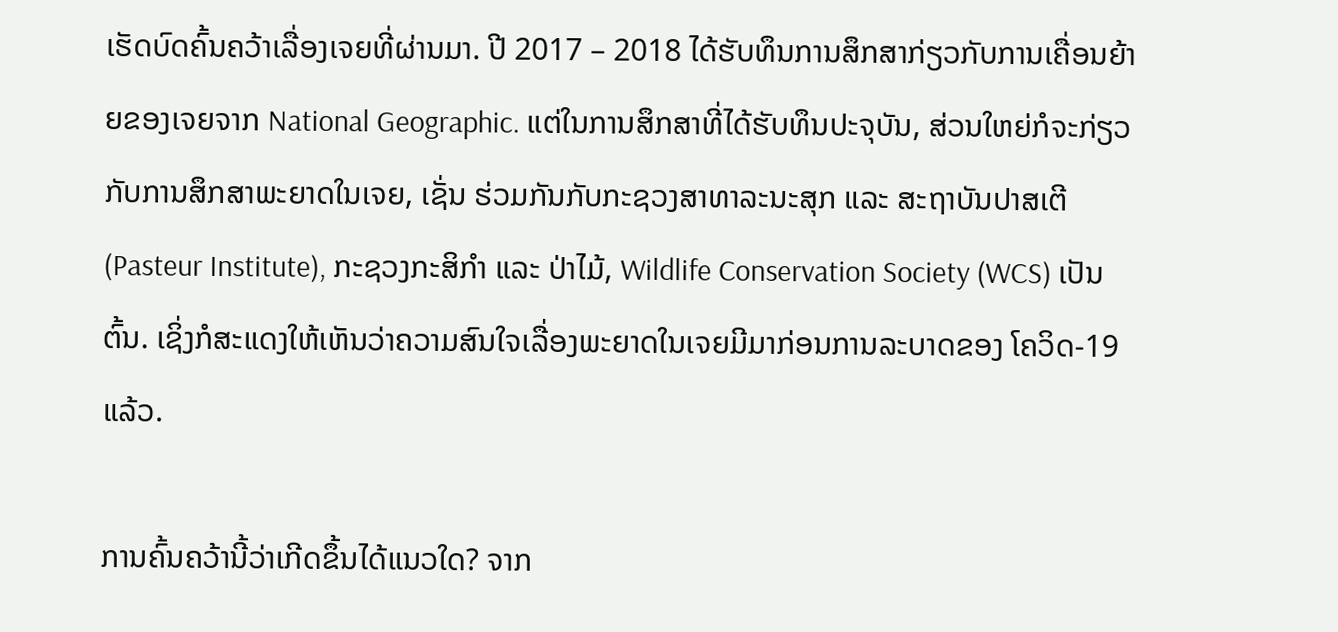ເຮັດບົດຄົ້ນຄວ້າເລື່ອງເຈຍທີ່ຜ່ານມາ. ປີ 2017 – 2018 ໄດ້ຮັບທຶນການສຶກສາກ່ຽວກັບການເຄື່ອນຍ້າຍຂອງເຈຍຈາກ National Geographic. ແຕ່ໃນການສຶກສາທີ່ໄດ້ຮັບທຶນປະຈຸບັນ, ສ່ວນໃຫຍ່ກໍຈະກ່ຽວກັບການສຶກສາພະຍາດໃນເຈຍ, ເຊັ່ນ ຮ່ວມກັນກັບກະຊວງສາທາລະນະສຸກ ແລະ ສະຖາບັນປາສເຕີ (Pasteur Institute), ກະຊວງກະສິກຳ ແລະ ປ່າໄມ້, Wildlife Conservation Society (WCS) ເປັນຕົ້ນ. ເຊິ່ງກໍສະແດງໃຫ້ເຫັນວ່າຄວາມສົນໃຈເລື່ອງພະຍາດໃນເຈຍມີມາກ່ອນການລະບາດຂອງ ໂຄວິດ-19 ແລ້ວ.

ການຄົ້ນຄວ້ານີ້ວ່າເກີດຂຶ້ນໄດ້ແນວໃດ? ຈາກ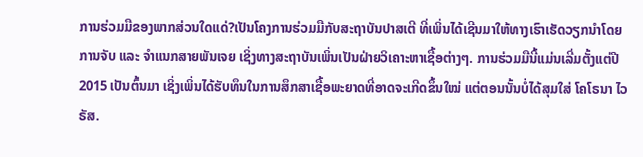ການຮ່ວມມືຂອງພາກສ່ວນໃດແດ່?ເປັນໂຄງການຮ່ວມມືກັບສະຖາບັນປາສເຕີ ທີ່ເພິ່ນໄດ້ເຊີນມາໃຫ້ທາງເຮົາເຮັດວຽກນຳໂດຍການຈັບ ແລະ ຈໍາແນກສາຍພັນເຈຍ ເຊິ່ງທາງສະຖາບັນເພິ່ນເປັນຝ່າຍວິເຄາະຫາເຊື້ອຕ່າງໆ. ການຮ່ວມມືນີ້ແມ່ນເລີ່ມຕັ້ງແຕ່ປີ 2015 ເປັນຕົ້ນມາ ເຊິ່ງເພິ່ນໄດ້ຮັບທຶນໃນການສຶກສາເຊື້ອພະຍາດທີ່ອາດຈະເກີດຂຶ້ນໃໝ່ ແຕ່ຕອນນັ້ນບໍ່ໄດ້ສຸມໃສ່ ໂຄໂຣນາ ໄວຣັສ.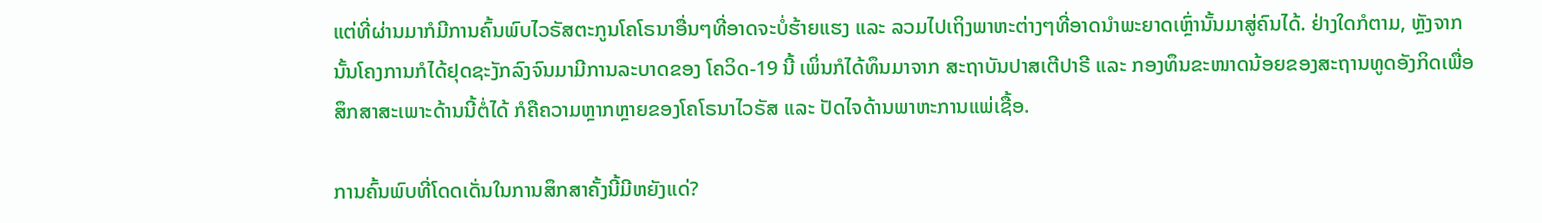ແຕ່ທີ່ຜ່ານມາກໍມີການຄົ້ນພົບໄວຣັສຕະກູນໂຄໂຣນາອື່ນໆທີ່ອາດຈະບໍ່ຮ້າຍແຮງ ແລະ ລວມໄປເຖິງພາຫະຕ່າງໆທີ່ອາດນຳພະຍາດເຫຼົ່ານັ້ນມາສູ່ຄົນໄດ້. ຢ່າງໃດກໍຕາມ, ຫຼັງຈາກນັ້ນໂຄງການກໍໄດ້ຢຸດຊະງັກລົງຈົນມາມີການລະບາດຂອງ ໂຄວິດ-19 ນີ້ ເພິ່ນກໍໄດ້ທຶນມາຈາກ ສະຖາບັນປາສເຕີປາຣີ ແລະ ກອງທຶນຂະໜາດນ້ອຍຂອງສະຖານທູດອັງກິດເພື່ອສຶກສາສະເພາະດ້ານນີ້ຕໍ່ໄດ້ ກໍຄືຄວາມຫຼາກຫຼາຍຂອງໂຄໂຣນາໄວຣັສ ແລະ ປັດໄຈດ້ານພາຫະການແພ່ເຊື້ອ.

ການຄົ້ນພົບທີ່ໂດດເດັ່ນໃນການສຶກສາຄັ້ງນີ້ມີຫຍັງແດ່?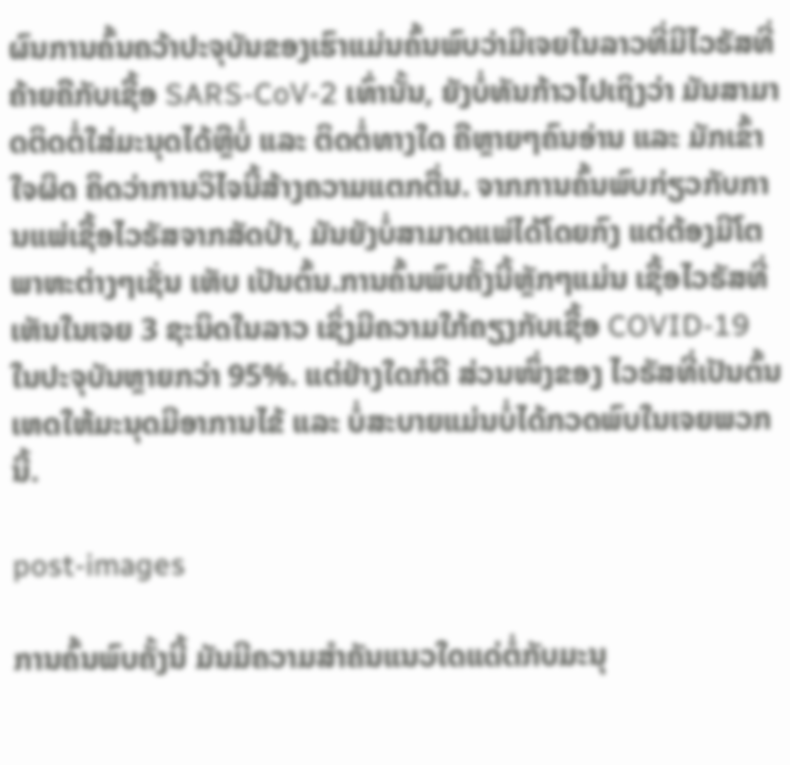ຜົນການຄົ້ນຄວ້າປະຈຸບັນຂອງເຮົາແມ່ນຄົ້ນພົບວ່າມີເຈຍໃນລາວທີ່ມີໄວຣັສທີ່ຄ້າຍຄືກັບເຊື້ອ SARS-CoV-2 ເທົ່ານັ້ນ, ຍັງບໍ່ທັນກ້າວໄປເຖິງວ່າ ມັນສາມາດຕິດຕໍ່ໃສ່ມະນຸດໄດ້ຫຼືບໍ່ ແລະ ຕິດຕໍ່ທາງໃດ ຄືຫຼາຍໆຄົນອ່ານ ແລະ ມັກເຂົ້າໃຈຜິດ ຄິດວ່າການວິໄຈນີ້ສ້າງຄວາມແຕກຕື່ນ. ຈາກການຄົ້ນພົບກ່ຽວກັບການແພ່ເຊື້ອໄວຣັສຈາກສັດປ່າ, ມັນຍັງບໍ່ສາມາດແພ່ໄດ້ໂດຍກົງ ແຕ່ຕ້ອງມີໂຕພາຫະຕ່າງໆເຊັ່ນ ເຫັບ ເປັນຕົ້ນ.ການຄົ້ນພົບຄັ້ງນີ້ຫຼັກໆແມ່ນ ເຊື້ອໄວຣັສທີ່ເຫັນໃນເຈຍ 3 ຊະນິດໃນລາວ ເຊິ່ງມີຄວາມໃກ້ຄຽງກັບເຊື້ອ COVID-19 ໃນປະຈຸບັນຫຼາຍກວ່າ 95%. ແຕ່ຢ່າງໃດກໍດີ ສ່ວນໜຶ່ງຂອງ ໄວຣັສທີ່ເປັນຕົ້ນເຫດໃຫ້ມະນຸດມີອາການໄຂ້ ແລະ ບໍ່ສະບາຍແມ່ນບໍ່ໄດ້ກວດພົບໃນເຈຍພວກນີ້.

post-images

ການຄົ້ນພົບຄັ້ງນີ້ ມັນມີຄວາມສຳຄັນແນວໃດແດ່ຕໍ່ກັບມະນຸ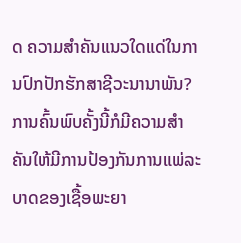ດ ຄວາມສຳຄັນແນວໃດແດ່ໃນການປົກປັກຮັກສາຊີວະນານາພັນ?ການຄົ້ນພົບຄັ້ງນີ້ກໍມີຄວາມສຳຄັນໃຫ້ມີການປ້ອງກັນການແພ່ລະບາດຂອງເຊື້ອພະຍາ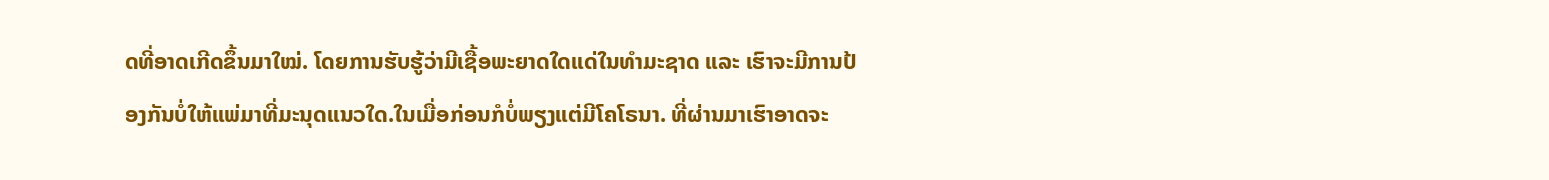ດທີ່ອາດເກີດຂຶ້ນມາໃໝ່. ໂດຍການຮັບຮູ້ວ່າມີເຊື້ອພະຍາດໃດແດ່ໃນທໍາມະຊາດ ແລະ ເຮົາຈະມີການປ້ອງກັນບໍ່ໃຫ້ແພ່ມາທີ່ມະນຸດແນວໃດ.ໃນເມື່ອກ່ອນກໍບໍ່ພຽງແຕ່ມີໂຄໂຣນາ. ທີ່ຜ່ານມາເຮົາອາດຈະ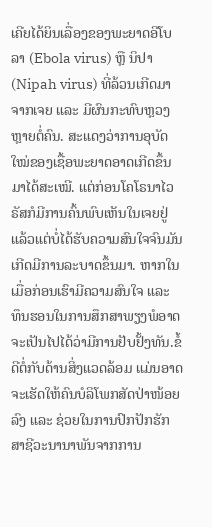ເຄີຍໄດ້ຍິນເລື່ອງຂອງພະຍາດອີໂບລາ (Ebola virus) ຫຼື ນິປາ (Nipah virus) ທີ່ລ້ວນເກີດມາຈາກເຈຍ ແລະ ມີຜົນກະທົບຫຼວງຫຼາຍຕໍ່ຄົນ. ສະແດງວ່າການອຸບັດໃໝ່ຂອງເຊື້ອພະຍາດອາດເກີດຂຶ້ນມາໄດ້ສະເໝີ. ແຕ່ກ່ອນໂຄໂຣນາໄວຣັສກໍມີການຄົ້ນພົບເຫັນໃນເຈຍຢູ່ແລ້ວແຕ່ບໍ່ໄດ້ຮັບຄວາມສົນໃຈຈົນມັນເກີດມີການລະບາດຂຶ້ນມາ. ຫາກໃນເມື່ອກ່ອນເຮົາມີຄວາມສົນໃຈ ແລະ ທຶນຮອນໃນການສຶກສາພຽງພໍອາດຈະເປັນໄປໄດ້ວ່າມີການຢັບຢັ້ງທັນ.ຂໍ້ດີຕໍ່ກັບດ້ານສິ່ງແວດລ້ອມ ແມ່ນອາດຈະເຮັດໃຫ້ຄົນບໍລິໂພກສັດປ່າໜ້ອຍລົງ ແລະ ຊ່ວຍໃນການປົກປັກຮັກສາຊີວະນານາພັນຈາກການ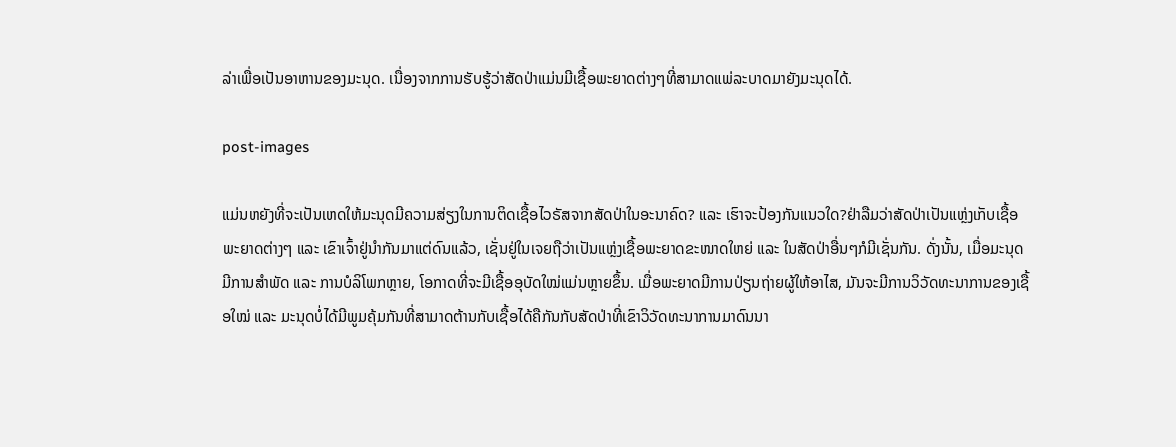ລ່າເພື່ອເປັນອາຫານຂອງມະນຸດ. ເນື່ອງຈາກການຮັບຮູ້ວ່າສັດປ່າແມ່ນມີເຊື້ອພະຍາດຕ່າງໆທີ່ສາມາດແພ່ລະບາດມາຍັງມະນຸດໄດ້.

post-images

ແມ່ນຫຍັງທີ່ຈະເປັນເຫດໃຫ້ມະນຸດມີຄວາມສ່ຽງໃນການຕິດເຊື້ອໄວຣັສຈາກສັດປ່າໃນອະນາຄົດ? ແລະ ເຮົາຈະປ້ອງກັນແນວໃດ?ຢ່າລືມວ່າສັດປ່າເປັນແຫຼ່ງເກັບເຊື້ອພະຍາດຕ່າງໆ ແລະ ເຂົາເຈົ້າຢູ່ນຳກັນມາແຕ່ດົນແລ້ວ, ເຊັ່ນຢູ່ໃນເຈຍຖືວ່າເປັນແຫຼ່ງເຊື້ອພະຍາດຂະໜາດໃຫຍ່ ແລະ ໃນສັດປ່າອື່ນໆກໍມີເຊັ່ນກັນ. ດັ່ງນັ້ນ, ເມື່ອມະນຸດມີການສຳພັດ ແລະ ການບໍລິໂພກຫຼາຍ, ໂອກາດທີ່ຈະມີເຊື້ອອຸບັດໃໝ່ແມ່ນຫຼາຍຂຶ້ນ. ເມື່ອພະຍາດມີການປ່ຽນຖ່າຍຜູ້ໃຫ້ອາໄສ, ມັນຈະມີການວິວັດທະນາການຂອງເຊື້ອໃໝ່ ແລະ ມະນຸດບໍ່ໄດ້ມີພູມຄຸ້ມກັນທີ່ສາມາດຕ້ານກັບເຊື້ອໄດ້ຄືກັນກັບສັດປ່າທີ່ເຂົາວິວັດທະນາການມາດົນນາ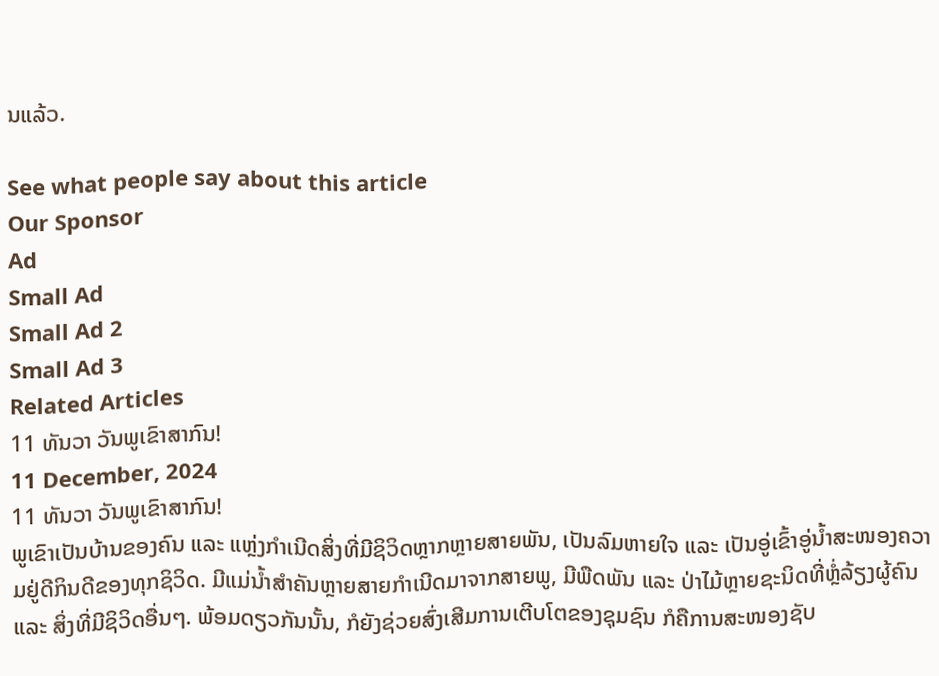ນແລ້ວ.

See what people say about this article
Our Sponsor
Ad
Small Ad
Small Ad 2
Small Ad 3
Related Articles
11 ທັນວາ ວັນພູເຂົາສາກົນ!
11 December, 2024
11 ທັນວາ ວັນພູເຂົາສາກົນ!
ພູເຂົາເປັນບ້ານຂອງຄົນ ແລະ ແຫຼ່ງກຳເນີດສິ່ງທີ່ມີຊິວິດຫຼາກຫຼາຍສາຍພັນ, ເປັນລົມຫາຍໃຈ ແລະ ເປັນອູ່ເຂົ້າອູ່ນໍ້າສະໜອງຄວາມຢູ່ດີກິນດີຂອງທຸກຊິວິດ. ມີແມ່ນໍ້າສຳຄັນຫຼາຍສາຍກຳເນີດມາຈາກສາຍພູ, ມີພືດພັນ ແລະ ປ່າໄມ້ຫຼາຍຊະນິດທີ່ຫຼໍ່ລ້ຽງຜູ້ຄົນ ແລະ ສິ່ງທີ່ມີຊິວິດອື່ນໆ. ພ້ອມດຽວກັນນັ້ນ, ກໍຍັງຊ່ວຍສົ່ງເສີມການເຕີບໂຕຂອງຊຸມຊົນ ກໍຄືການສະໜອງຊັບ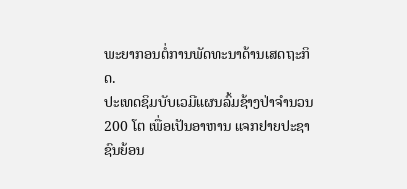ພະຍາກອນຕໍ່ການພັດທະນາດ້ານເສດຖະກິດ.
ປະເທດຊິມບັບເວມີແຜນລົ້ມຊ້າງປ່າຈຳນວນ 200 ໂຕ ເພື່ອເປັນອາຫານ ແຈກຢາຍປະຊາຊົນຍ້ອນ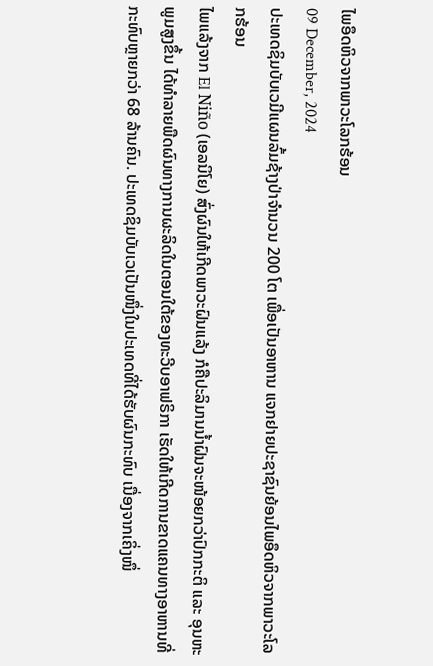ໄພອຶດຫິວຈາກພາວະໂລກຮ້ອນ
09 December, 2024
ປະເທດຊິມບັບເວມີແຜນລົ້ມຊ້າງປ່າຈຳນວນ 200 ໂຕ ເພື່ອເປັນອາຫານ ແຈກຢາຍປະຊາຊົນຍ້ອນໄພອຶດຫິວຈາກພາວະໂລກຮ້ອນ
ໄພແລ້ງຈາກ El Niño (ເອລນິໂຍ) ສົ່ງຜົນໃຫ້ເກີດພາວະຝົນແລ້ງ ກໍຄືປະລິມານນໍ້າຝົນຈະໜ້ອຍກວ່າປົກກະຕິ ແລະ ອຸນຫະພູມສູງຂຶ້ນ ໄດ້ທໍາລາຍພືດຜົນທາງການຜະລິດໃນຕອນໃຕ້ຂອງທະວີບອາຟຣິກາ ເຮັດໃຫ້ເກີດການຂາດແຄນທາງອາຫານທີ່ກະທົບຫຼາຍກວ່າ 68 ລ້ານຄົນ. ປະເທດຊິມບັບເວເປັນໜຶ່ງໃນປະເທດທີ່ໄດ້ຮັບຜົນກະທົບ ເນື່ອງຈາກເຄິ່ງໜຶ່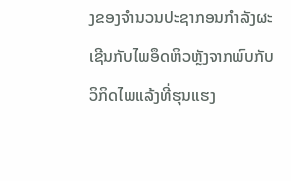ງຂອງຈໍານວນປະຊາກອນກໍາລັງຜະເຊີນກັບໄພອຶດຫິວຫຼັງຈາກພົບກັບວິກິດໄພແລ້ງທີ່ຮຸນແຮງ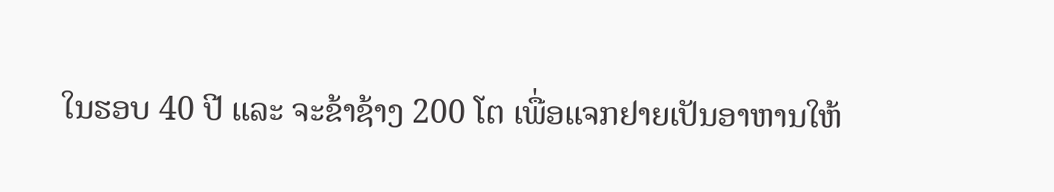ໃນຮອບ 40 ປີ ແລະ ຈະຂ້າຊ້າງ 200 ໂຕ ເພື່ອແຈກຢາຍເປັນອາຫານໃຫ້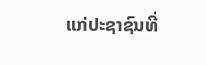ແກ່ປະຊາຊົນທີ່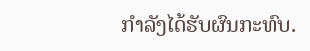ກໍາລັງໄດ້ຮັບຜົນກະທົບ.